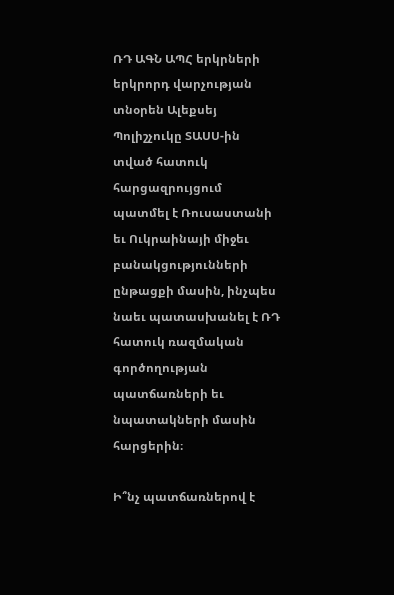ՌԴ ԱԳՆ ԱՊՀ երկրների երկրորդ վարչության տնօրեն Ալեքսեյ Պոլիշչուկը ՏԱՍՍ-ին տված հատուկ հարցազրույցում պատմել է Ռուսաստանի եւ Ուկրաինայի միջեւ բանակցությունների ընթացքի մասին, ինչպես նաեւ պատասխանել է ՌԴ հատուկ ռազմական գործողության պատճառների եւ նպատակների մասին հարցերին։

Ի՞նչ պատճառներով է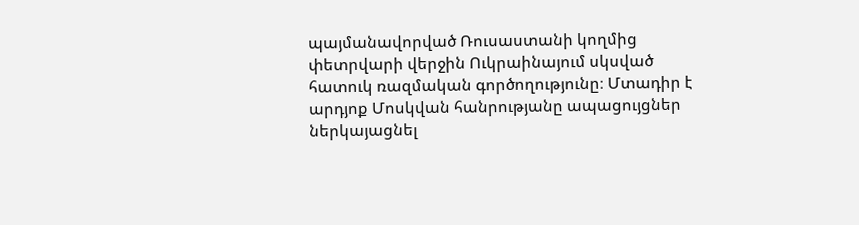պայմանավորված Ռուսաստանի կողմից փետրվարի վերջին Ուկրաինայում սկսված հատուկ ռազմական գործողությունը։ Մտադիր է արդյոք Մոսկվան հանրությանը ապացույցներ ներկայացնել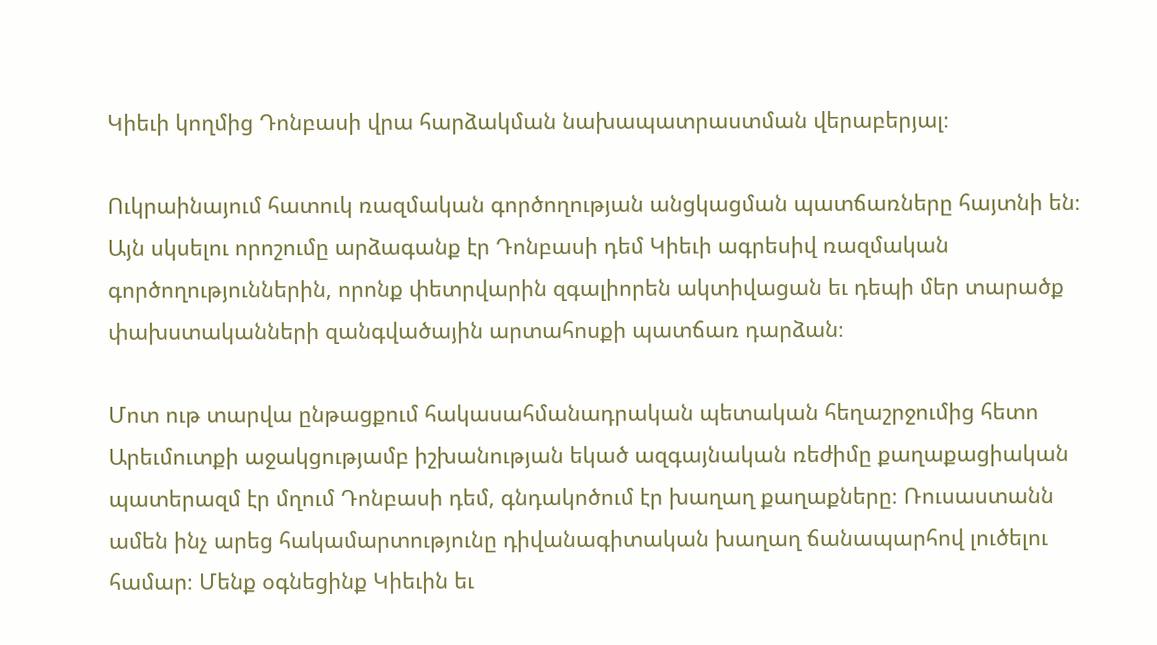Կիեւի կողմից Դոնբասի վրա հարձակման նախապատրաստման վերաբերյալ։

Ուկրաինայում հատուկ ռազմական գործողության անցկացման պատճառները հայտնի են։ Այն սկսելու որոշումը արձագանք էր Դոնբասի դեմ Կիեւի ագրեսիվ ռազմական գործողություններին, որոնք փետրվարին զգալիորեն ակտիվացան եւ դեպի մեր տարածք փախստականների զանգվածային արտահոսքի պատճառ դարձան։

Մոտ ութ տարվա ընթացքում հակասահմանադրական պետական հեղաշրջումից հետո Արեւմուտքի աջակցությամբ իշխանության եկած ազգայնական ռեժիմը քաղաքացիական պատերազմ էր մղում Դոնբասի դեմ, գնդակոծում էր խաղաղ քաղաքները։ Ռուսաստանն ամեն ինչ արեց հակամարտությունը դիվանագիտական խաղաղ ճանապարհով լուծելու համար։ Մենք օգնեցինք Կիեւին եւ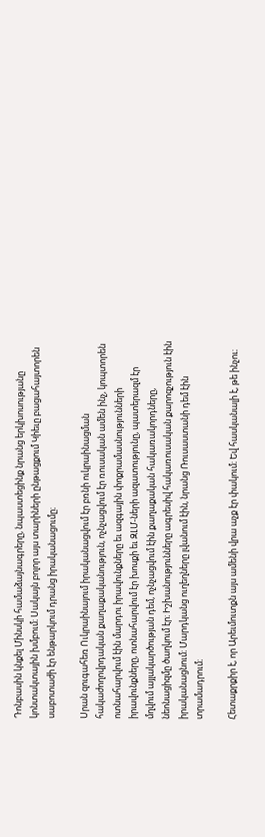Դոնբասին կնքել Մինսկի համաձայնագրերը, նպաստեցինք նրանց երկխոսությանը կոնտակտային խմբում։ Սակայն բոլոր այս տարիների ընթացքում Կիեւը բացահայտորեն սաբոտաժի էր ենթարկում դրանց իրականացումը։

Սրան զուգահեռ Ուկրաինայում իրականացվում էր բռնի ուկրաինացման հակաժողովրդական քաղաքականություն, ոչնչացվում էր ռուսական ամեն ինչ, կոպտորեն ոտնահարվում էին մարդու իրավունքները եւ ազգային փոքրամասնությունների իրավունքները, ոտնահարվում էր խոսքի եւ ԶԼՄ-ների ազատությունը, պատերազմ էր մղվում այլակարծության դեմ, ոչնչացվում էին քաղաքական հակառակորդները, նեոնացիզմը ծաղկում էր։ Իշխանությունները ագրեսիվ հակառուսական քարոզչություն էին իրականացնում։ Մարդկանց ուղեղները լվանում էին, նրանց Ռուսաստանի դեմ էին տրամադրում։

Հետաքրքիր է, որ Արեւմուտքն այս ամենի վրա աչք էր փակում։ Եվ հասկանալի է, թե ինչու։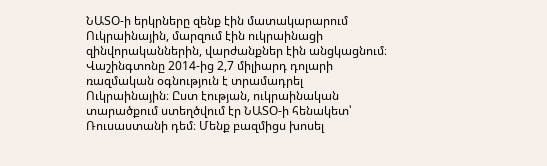ՆԱՏՕ-ի երկրները զենք էին մատակարարում Ուկրաինային, մարզում էին ուկրաինացի զինվորականներին, վարժանքներ էին անցկացնում։ Վաշինգտոնը 2014-ից 2,7 միլիարդ դոլարի ռազմական օգնություն է տրամադրել Ուկրաինային։ Ըստ էության, ուկրաինական տարածքում ստեղծվում էր ՆԱՏՕ-ի հենակետ՝ Ռուսաստանի դեմ։ Մենք բազմիցս խոսել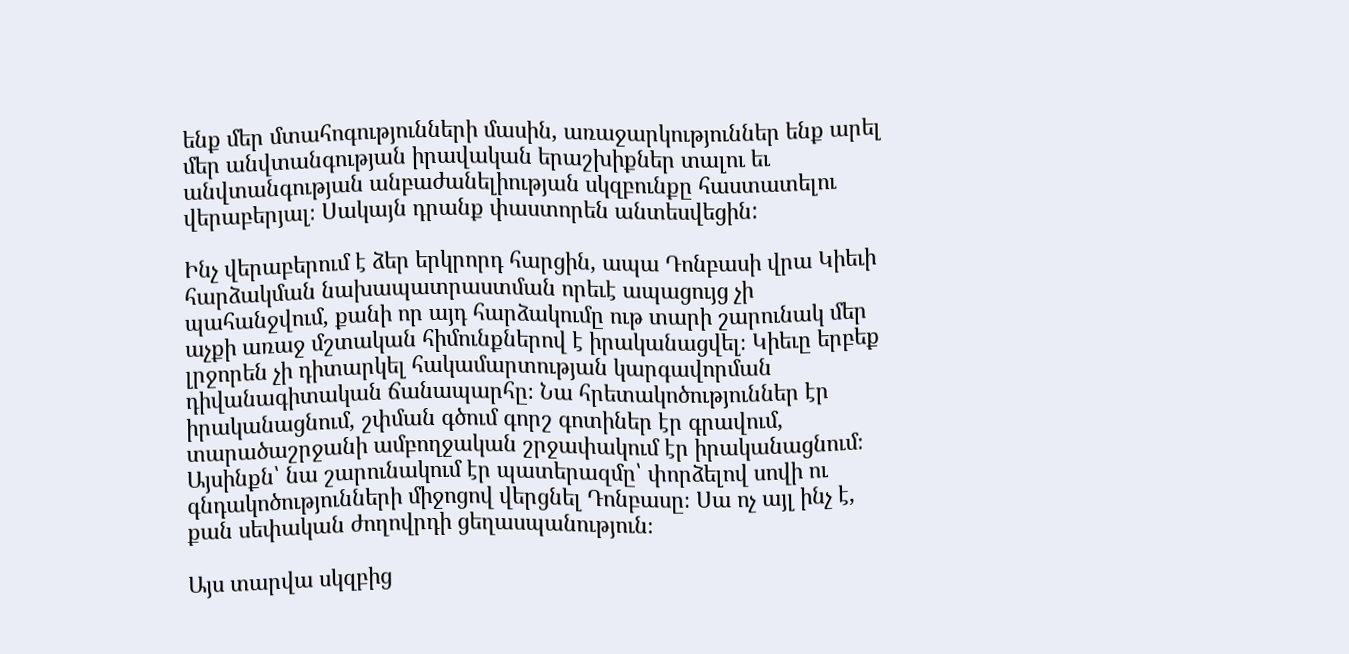ենք մեր մտահոգությունների մասին, առաջարկություններ ենք արել մեր անվտանգության իրավական երաշխիքներ տալու եւ անվտանգության անբաժանելիության սկզբունքը հաստատելու վերաբերյալ։ Սակայն դրանք փաստորեն անտեսվեցին:

Ինչ վերաբերում է ձեր երկրորդ հարցին, ապա Դոնբասի վրա Կիեւի հարձակման նախապատրաստման որեւէ ապացույց չի պահանջվում, քանի որ այդ հարձակումը ութ տարի շարունակ մեր աչքի առաջ մշտական հիմունքներով է իրականացվել։ Կիեւը երբեք լրջորեն չի դիտարկել հակամարտության կարգավորման դիվանագիտական ճանապարհը։ Նա հրետակոծություններ էր իրականացնում, շփման գծում գորշ գոտիներ էր գրավում, տարածաշրջանի ամբողջական շրջափակում էր իրականացնում։ Այսինքն՝ նա շարունակում էր պատերազմը՝ փորձելով սովի ու գնդակոծությունների միջոցով վերցնել Դոնբասը։ Սա ոչ այլ ինչ է, քան սեփական ժողովրդի ցեղասպանություն։

Այս տարվա սկզբից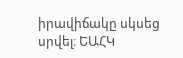իրավիճակը սկսեց սրվել։ ԵԱՀԿ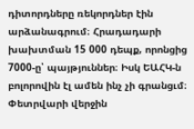դիտորդները ռեկորդներ էին արձանագրում։ Հրադադարի խախտման 15 000 դեպք, որոնցից 7000-ը՝ պայթյուններ։ Իսկ ԵԱՀԿ-ն բոլորովին էլ ամեն ինչ չի գրանցւմ։ Փետրվարի վերջին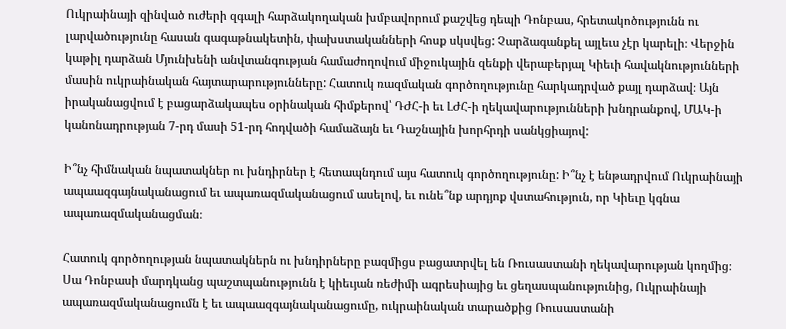Ուկրաինայի զինված ուժերի զգալի հարձակողական խմբավորում քաշվեց դեպի Դոնբաս, հրետակոծությունն ու լարվածությունը հասան գագաթնակետին, փախստականների հոսք սկսվեց: Չարձագանքել այլեւս չէր կարելի։ Վերջին կաթիլ դարձան Մյունխենի անվտանգության համաժողովում միջուկային զենքի վերաբերյալ Կիեւի հավակնությունների մասին ուկրաինական հայտարարությունները: Հատուկ ռազմական գործողությունը հարկադրված քայլ դարձավ։ Այն իրականացվում է բացարձակապես օրինական հիմքերով՝ ԴԺՀ-ի եւ ԼԺՀ-ի ղեկավարությունների խնդրանքով, ՄԱԿ-ի կանոնադրության 7-րդ մասի 51-րդ հոդվածի համաձայն եւ Դաշնային խորհրդի սանկցիայով:

Ի՞նչ հիմնական նպատակներ ու խնդիրներ է հետապնդում այս հատուկ գործողությունը: Ի՞նչ է ենթադրվում Ուկրաինայի ապաազգայնականացում եւ ապառազմականացում ասելով, եւ ունե՞նք արդյոք վստահություն, որ Կիեւը կգնա ապառազմականացման։

Հատուկ գործողության նպատակներն ու խնդիրները բազմիցս բացատրվել են Ռուսաստանի ղեկավարության կողմից։ Սա Դոնբասի մարդկանց պաշտպանությունն է կիեւյան ռեժիմի ագրեսիայից եւ ցեղասպանությունից, Ուկրաինայի ապառազմականացումն է եւ ապաազգայնականացումը, ուկրաինական տարածքից Ռուսաստանի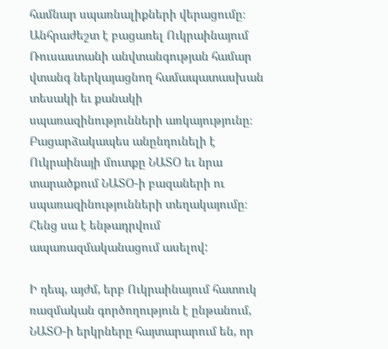համնար սպառնալիքների վերացումը։ Անհրաժեշտ է բացառել Ուկրաինայում Ռուսաստանի անվտանգության համար վտանգ ներկայացնող համապատասխան տեսակի եւ քանակի սպառազինությունների առկայությունը։ Բացարձակապես անընդունելի է Ուկրաինայի մուտքը ՆԱՏՕ եւ նրա տարածքում ՆԱՏՕ-ի բազաների ու սպառազինությունների տեղակայումը։ Հենց սա է ենթադրվում ապառազմականացում ասելով:

Ի դեպ, այժմ, երբ Ուկրաինայում հատուկ ռազմական գործողություն է ընթանում, ՆԱՏՕ-ի երկրները հայտարարում են, որ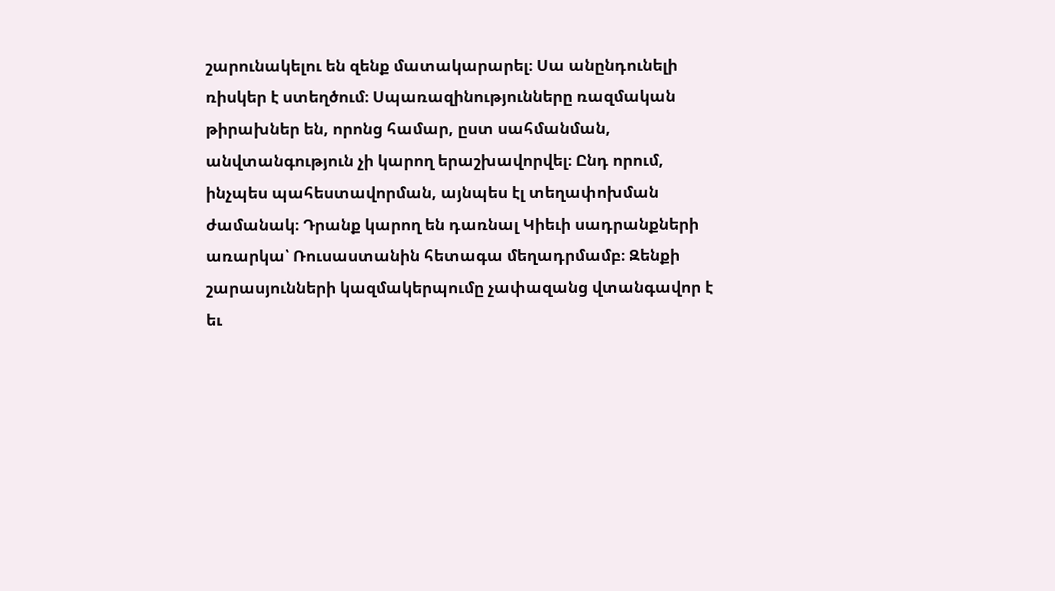շարունակելու են զենք մատակարարել։ Սա անընդունելի ռիսկեր է ստեղծում։ Սպառազինությունները ռազմական թիրախներ են, որոնց համար, ըստ սահմանման, անվտանգություն չի կարող երաշխավորվել։ Ընդ որում, ինչպես պահեստավորման, այնպես էլ տեղափոխման ժամանակ։ Դրանք կարող են դառնալ Կիեւի սադրանքների առարկա՝ Ռուսաստանին հետագա մեղադրմամբ։ Զենքի շարասյունների կազմակերպումը չափազանց վտանգավոր է եւ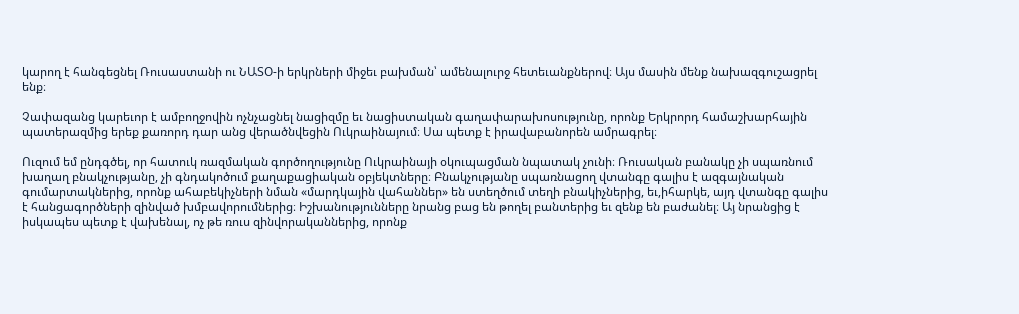կարող է հանգեցնել Ռուսաստանի ու ՆԱՏՕ-ի երկրների միջեւ բախման՝ ամենալուրջ հետեւանքներով։ Այս մասին մենք նախազգուշացրել ենք։

Չափազանց կարեւոր է ամբողջովին ոչնչացնել նացիզմը եւ նացիստական գաղափարախոսությունը, որոնք Երկրորդ համաշխարհային պատերազմից երեք քառորդ դար անց վերածնվեցին Ուկրաինայում։ Սա պետք է իրավաբանորեն ամրագրել։

Ուզում եմ ընդգծել, որ հատուկ ռազմական գործողությունը Ուկրաինայի օկուպացման նպատակ չունի։ Ռուսական բանակը չի սպառնում խաղաղ բնակչությանը, չի գնդակոծում քաղաքացիական օբյեկտները։ Բնակչությանը սպառնացող վտանգը գալիս է ազգայնական գումարտակներից, որոնք ահաբեկիչների նման «մարդկային վահաններ» են ստեղծում տեղի բնակիչներից, եւ,իհարկե, այդ վտանգը գալիս է հանցագործների զինված խմբավորումներից։ Իշխանությունները նրանց բաց են թողել բանտերից եւ զենք են բաժանել։ Այ նրանցից է իսկապես պետք է վախենալ, ոչ թե ռուս զինվորականներից, որոնք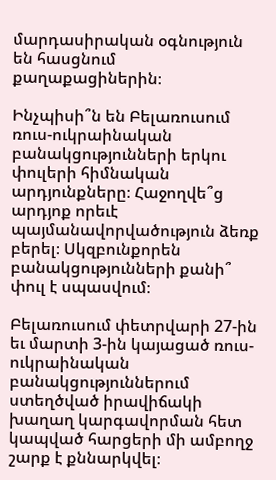մարդասիրական օգնություն են հասցնում քաղաքացիներին։

Ինչպիսի՞ն են Բելառուսում ռուս-ուկրաինական բանակցությունների երկու փուլերի հիմնական արդյունքները։ Հաջողվե՞ց արդյոք որեւէ պայմանավորվածություն ձեռք բերել։ Սկզբունքորեն բանակցությունների քանի՞ փուլ է սպասվում։

Բելառուսում փետրվարի 27-ին եւ մարտի 3-ին կայացած ռուս-ուկրաինական բանակցություններում ստեղծված իրավիճակի խաղաղ կարգավորման հետ կապված հարցերի մի ամբողջ շարք է քննարկվել։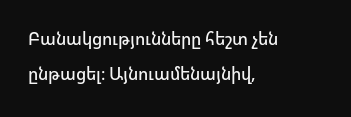Բանակցությունները հեշտ չեն ընթացել։ Այնուամենայնիվ,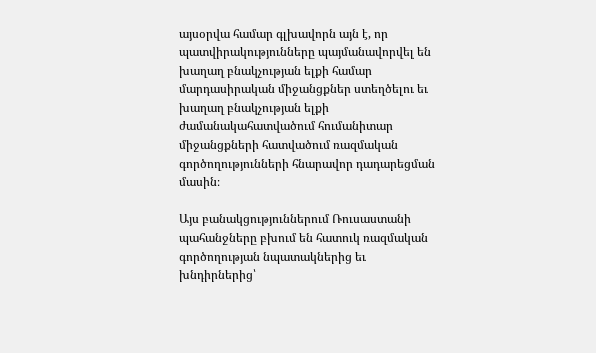այսօրվա համար գլխավորն այն է, որ պատվիրակությունները պայմանավորվել են խաղաղ բնակչության ելքի համար մարդասիրական միջանցքներ ստեղծելու եւ խաղաղ բնակչության ելքի ժամանակահատվածում հումանիտար միջանցքների հատվածում ռազմական գործողությունների հնարավոր դադարեցման մասին։

Այս բանակցություններում Ռուսաստանի պահանջները բխում են հատուկ ռազմական գործողության նպատակներից եւ խնդիրներից՝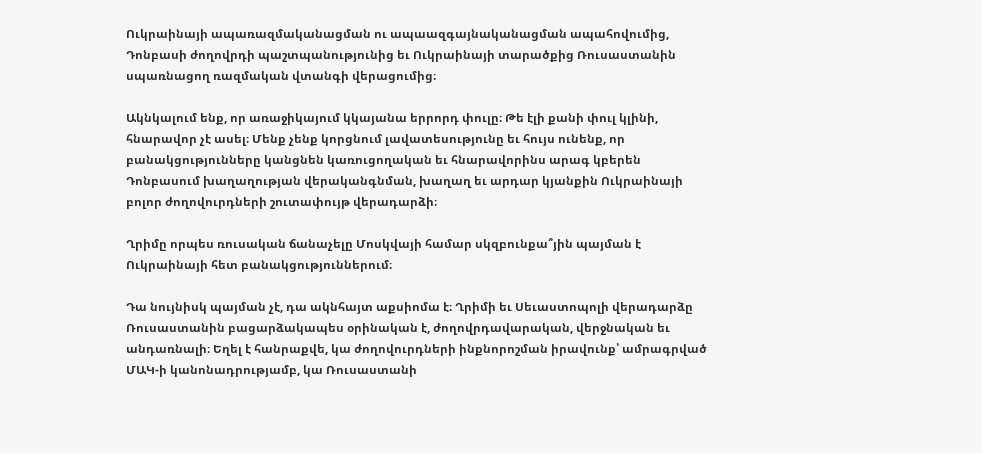Ուկրաինայի ապառազմականացման ու ապաազգայնականացման ապահովումից, Դոնբասի ժողովրդի պաշտպանությունից եւ Ուկրաինայի տարածքից Ռուսաստանին սպառնացող ռազմական վտանգի վերացումից։

Ակնկալում ենք, որ առաջիկայում կկայանա երրորդ փուլը։ Թե էլի քանի փուլ կլինի, հնարավոր չէ ասել։ Մենք չենք կորցնում լավատեսությունը եւ հույս ունենք, որ բանակցությունները կանցնեն կառուցողական եւ հնարավորինս արագ կբերեն Դոնբասում խաղաղության վերականգնման, խաղաղ եւ արդար կյանքին Ուկրաինայի բոլոր ժողովուրդների շուտափույթ վերադարձի։

Ղրիմը որպես ռուսական ճանաչելը Մոսկվայի համար սկզբունքա՞յին պայման է Ուկրաինայի հետ բանակցություններում։

Դա նույնիսկ պայման չէ, դա ակնհայտ աքսիոմա է։ Ղրիմի եւ Սեւաստոպոլի վերադարձը Ռուսաստանին բացարձակապես օրինական է, ժողովրդավարական, վերջնական եւ անդառնալի։ Եղել է հանրաքվե, կա ժողովուրդների ինքնորոշման իրավունք՝ ամրագրված ՄԱԿ-ի կանոնադրությամբ, կա Ռուսաստանի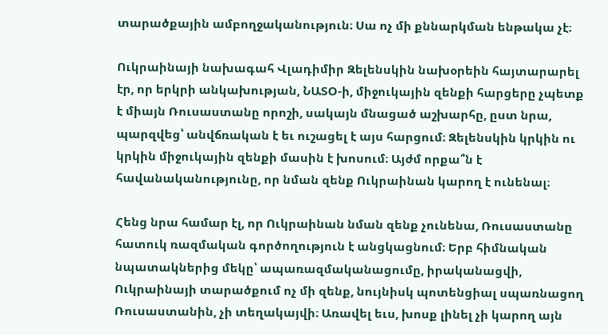տարածքային ամբողջականություն։ Սա ոչ մի քննարկման ենթակա չէ։

Ուկրաինայի նախագահ Վլադիմիր Զելենսկին նախօրեին հայտարարել էր, որ երկրի անկախության, ՆԱՏՕ-ի, միջուկային զենքի հարցերը չպետք է միայն Ռուսաստանը որոշի, սակայն մնացած աշխարհը, ըստ նրա, պարզվեց՝ անվճռական է եւ ուշացել է այս հարցում։ Զելենսկին կրկին ու կրկին միջուկային զենքի մասին է խոսում։ Այժմ որքա՞ն է հավանականությունը, որ նման զենք Ուկրաինան կարող է ունենալ։

Հենց նրա համար էլ, որ Ուկրաինան նման զենք չունենա, Ռուսաստանը հատուկ ռազմական գործողություն է անցկացնում։ Երբ հիմնական նպատակներից մեկը՝ ապառազմականացումը, իրականացվի, Ուկրաինայի տարածքում ոչ մի զենք, նույնիսկ պոտենցիալ սպառնացող Ռուսաստանին, չի տեղակայվի։ Առավել եւս, խոսք լինել չի կարող այն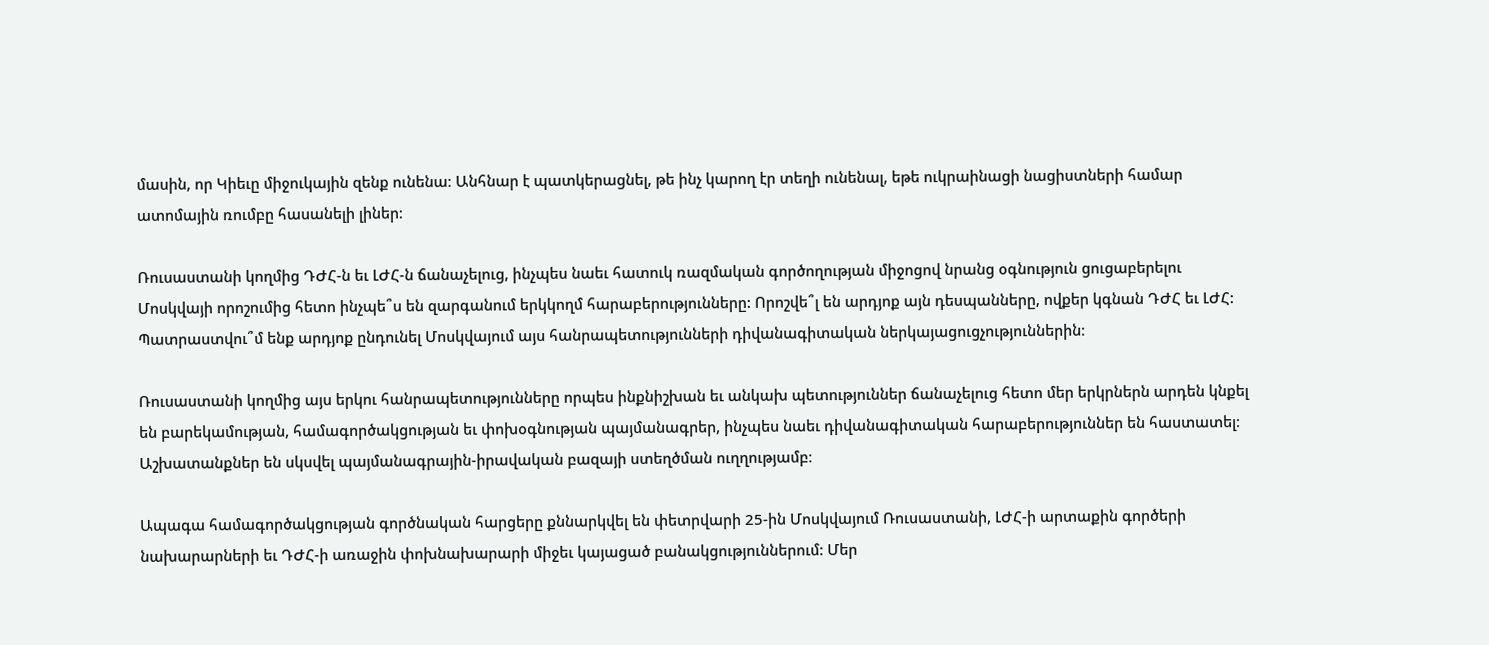մասին, որ Կիեւը միջուկային զենք ունենա։ Անհնար է պատկերացնել, թե ինչ կարող էր տեղի ունենալ, եթե ուկրաինացի նացիստների համար ատոմային ռումբը հասանելի լիներ։

Ռուսաստանի կողմից ԴԺՀ-ն եւ ԼԺՀ-ն ճանաչելուց, ինչպես նաեւ հատուկ ռազմական գործողության միջոցով նրանց օգնություն ցուցաբերելու Մոսկվայի որոշումից հետո ինչպե՞ս են զարգանում երկկողմ հարաբերությունները: Որոշվե՞լ են արդյոք այն դեսպանները, ովքեր կգնան ԴԺՀ եւ ԼԺՀ: Պատրաստվու՞մ ենք արդյոք ընդունել Մոսկվայում այս հանրապետությունների դիվանագիտական ներկայացուցչություններին։

Ռուսաստանի կողմից այս երկու հանրապետությունները որպես ինքնիշխան եւ անկախ պետություններ ճանաչելուց հետո մեր երկրներն արդեն կնքել են բարեկամության, համագործակցության եւ փոխօգնության պայմանագրեր, ինչպես նաեւ դիվանագիտական հարաբերություններ են հաստատել։ Աշխատանքներ են սկսվել պայմանագրային-իրավական բազայի ստեղծման ուղղությամբ։

Ապագա համագործակցության գործնական հարցերը քննարկվել են փետրվարի 25-ին Մոսկվայում Ռուսաստանի, ԼԺՀ-ի արտաքին գործերի նախարարների եւ ԴԺՀ-ի առաջին փոխնախարարի միջեւ կայացած բանակցություններում: Մեր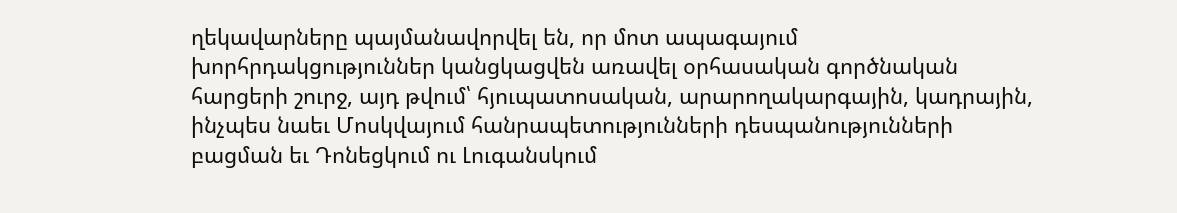ղեկավարները պայմանավորվել են, որ մոտ ապագայում խորհրդակցություններ կանցկացվեն առավել օրհասական գործնական հարցերի շուրջ, այդ թվում՝ հյուպատոսական, արարողակարգային, կադրային, ինչպես նաեւ Մոսկվայում հանրապետությունների դեսպանությունների բացման եւ Դոնեցկում ու Լուգանսկում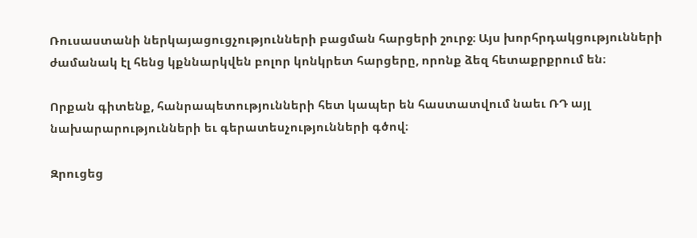Ռուսաստանի ներկայացուցչությունների բացման հարցերի շուրջ։ Այս խորհրդակցությունների ժամանակ էլ հենց կքննարկվեն բոլոր կոնկրետ հարցերը, որոնք ձեզ հետաքրքրում են։

Որքան գիտենք, հանրապետությունների հետ կապեր են հաստատվում նաեւ ՌԴ այլ նախարարությունների եւ գերատեսչությունների գծով։

Զրուցեց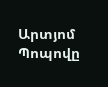Արտյոմ Պոպովը